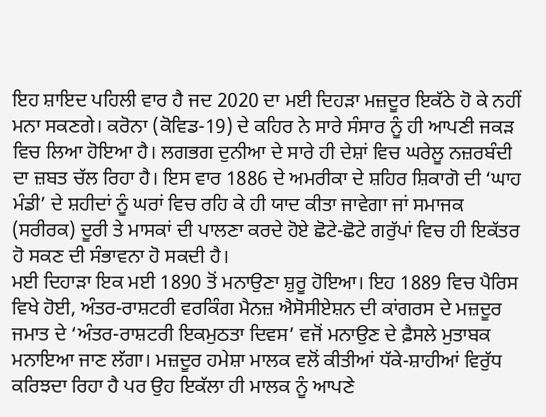ਇਹ ਸ਼ਾਇਦ ਪਹਿਲੀ ਵਾਰ ਹੈ ਜਦ 2020 ਦਾ ਮਈ ਦਿਹੜਾ ਮਜ਼ਦੂਰ ਇਕੱਠੇ ਹੋ ਕੇ ਨਹੀਂ ਮਨਾ ਸਕਣਗੇ। ਕਰੋਨਾ (ਕੋਵਿਡ-19) ਦੇ ਕਹਿਰ ਨੇ ਸਾਰੇ ਸੰਸਾਰ ਨੂੰ ਹੀ ਆਪਣੀ ਜਕੜ ਵਿਚ ਲਿਆ ਹੋਇਆ ਹੈ। ਲਗਭਗ ਦੁਨੀਆ ਦੇ ਸਾਰੇ ਹੀ ਦੇਸ਼ਾਂ ਵਿਚ ਘਰੇਲੂ ਨਜ਼ਰਬੰਦੀ ਦਾ ਜ਼ਬਤ ਚੱਲ ਰਿਹਾ ਹੈ। ਇਸ ਵਾਰ 1886 ਦੇ ਅਮਰੀਕਾ ਦੇ ਸ਼ਹਿਰ ਸ਼ਿਕਾਗੋ ਦੀ ‘ਘਾਹ ਮੰਡੀ’ ਦੇ ਸ਼ਹੀਦਾਂ ਨੂੰ ਘਰਾਂ ਵਿਚ ਰਹਿ ਕੇ ਹੀ ਯਾਦ ਕੀਤਾ ਜਾਵੇਗਾ ਜਾਂ ਸਮਾਜਕ (ਸਰੀਰਕ) ਦੂਰੀ ਤੇ ਮਾਸਕਾਂ ਦੀ ਪਾਲਣਾ ਕਰਦੇ ਹੋਏ ਛੋਟੇ-ਛੋਟੇ ਗਰੁੱਪਾਂ ਵਿਚ ਹੀ ਇਕੱਤਰ ਹੋ ਸਕਣ ਦੀ ਸੰਭਾਵਨਾ ਹੋ ਸਕਦੀ ਹੈ।
ਮਈ ਦਿਹਾੜਾ ਇਕ ਮਈ 1890 ਤੋਂ ਮਨਾਉਣਾ ਸ਼ੁਰੂ ਹੋਇਆ। ਇਹ 1889 ਵਿਚ ਪੈਰਿਸ ਵਿਖੇ ਹੋਈ, ਅੰਤਰ-ਰਾਸ਼ਟਰੀ ਵਰਕਿੰਗ ਮੈਨਜ਼ ਐਸੋਸੀਏਸ਼ਨ ਦੀ ਕਾਂਗਰਸ ਦੇ ਮਜ਼ਦੂਰ ਜਮਾਤ ਦੇ ‘ਅੰਤਰ-ਰਾਸ਼ਟਰੀ ਇਕਮੁਠਤਾ ਦਿਵਸ’ ਵਜੋਂ ਮਨਾਉਣ ਦੇ ਫ਼ੈਸਲੇ ਮੁਤਾਬਕ ਮਨਾਇਆ ਜਾਣ ਲੱਗਾ। ਮਜ਼ਦੂਰ ਹਮੇਸ਼ਾ ਮਾਲਕ ਵਲੋਂ ਕੀਤੀਆਂ ਧੱਕੇ-ਸ਼ਾਹੀਆਂ ਵਿਰੁੱਧ ਕਰਿਝਦਾ ਰਿਹਾ ਹੈ ਪਰ ਉਹ ਇਕੱਲਾ ਹੀ ਮਾਲਕ ਨੂੰ ਆਪਣੇ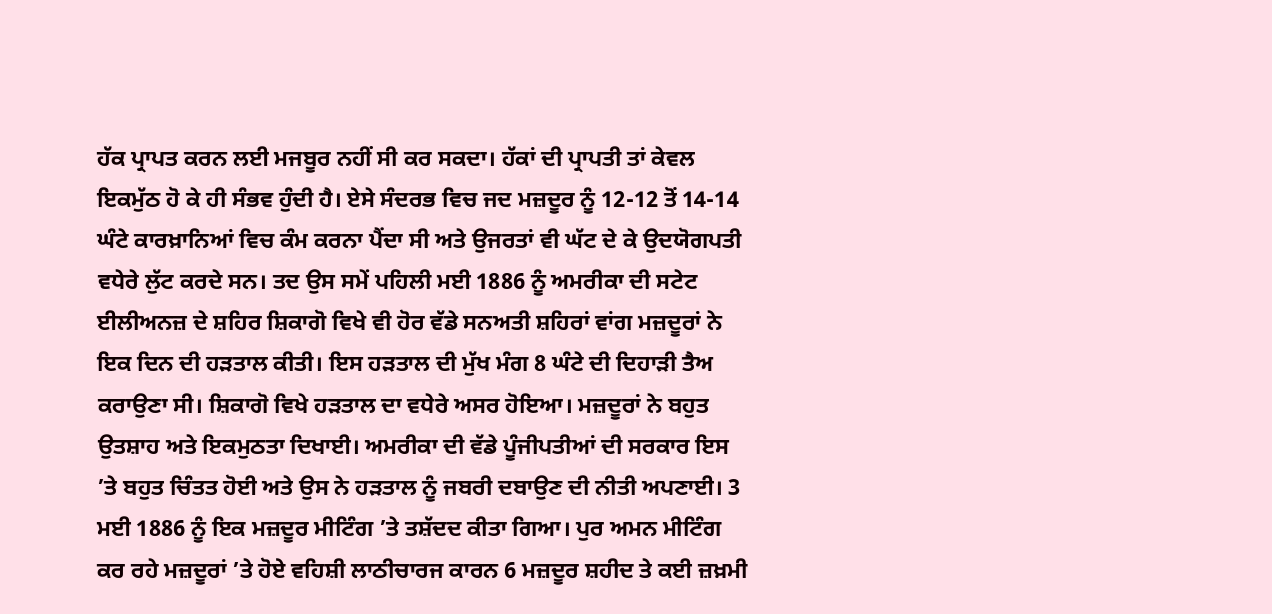ਹੱਕ ਪ੍ਰਾਪਤ ਕਰਨ ਲਈ ਮਜਬੂਰ ਨਹੀਂ ਸੀ ਕਰ ਸਕਦਾ। ਹੱਕਾਂ ਦੀ ਪ੍ਰਾਪਤੀ ਤਾਂ ਕੇਵਲ ਇਕਮੁੱਠ ਹੋ ਕੇ ਹੀ ਸੰਭਵ ਹੁੰਦੀ ਹੈ। ਏਸੇ ਸੰਦਰਭ ਵਿਚ ਜਦ ਮਜ਼ਦੂਰ ਨੂੰ 12-12 ਤੋਂ 14-14 ਘੰਟੇ ਕਾਰਖ਼ਾਨਿਆਂ ਵਿਚ ਕੰਮ ਕਰਨਾ ਪੈਂਦਾ ਸੀ ਅਤੇ ਉਜਰਤਾਂ ਵੀ ਘੱਟ ਦੇ ਕੇ ਉਦਯੋਗਪਤੀ ਵਧੇਰੇ ਲੁੱਟ ਕਰਦੇ ਸਨ। ਤਦ ਉਸ ਸਮੇਂ ਪਹਿਲੀ ਮਈ 1886 ਨੂੰ ਅਮਰੀਕਾ ਦੀ ਸਟੇਟ ਈਲੀਅਨਜ਼ ਦੇ ਸ਼ਹਿਰ ਸ਼ਿਕਾਗੋ ਵਿਖੇ ਵੀ ਹੋਰ ਵੱਡੇ ਸਨਅਤੀ ਸ਼ਹਿਰਾਂ ਵਾਂਗ ਮਜ਼ਦੂਰਾਂ ਨੇ ਇਕ ਦਿਨ ਦੀ ਹੜਤਾਲ ਕੀਤੀ। ਇਸ ਹੜਤਾਲ ਦੀ ਮੁੱਖ ਮੰਗ 8 ਘੰਟੇ ਦੀ ਦਿਹਾੜੀ ਤੈਅ ਕਰਾਉਣਾ ਸੀ। ਸ਼ਿਕਾਗੋ ਵਿਖੇ ਹੜਤਾਲ ਦਾ ਵਧੇਰੇ ਅਸਰ ਹੋਇਆ। ਮਜ਼ਦੂਰਾਂ ਨੇ ਬਹੁਤ ਉਤਸ਼ਾਹ ਅਤੇ ਇਕਮੁਠਤਾ ਦਿਖਾਈ। ਅਮਰੀਕਾ ਦੀ ਵੱਡੇ ਪੂੰਜੀਪਤੀਆਂ ਦੀ ਸਰਕਾਰ ਇਸ ’ਤੇ ਬਹੁਤ ਚਿੰਤਤ ਹੋਈ ਅਤੇ ਉਸ ਨੇ ਹੜਤਾਲ ਨੂੰ ਜਬਰੀ ਦਬਾਉਣ ਦੀ ਨੀਤੀ ਅਪਣਾਈ। 3 ਮਈ 1886 ਨੂੰ ਇਕ ਮਜ਼ਦੂਰ ਮੀਟਿੰਗ ’ਤੇ ਤਸ਼ੱਦਦ ਕੀਤਾ ਗਿਆ। ਪੁਰ ਅਮਨ ਮੀਟਿੰਗ ਕਰ ਰਹੇ ਮਜ਼ਦੂਰਾਂ ’ਤੇ ਹੋਏ ਵਹਿਸ਼ੀ ਲਾਠੀਚਾਰਜ ਕਾਰਨ 6 ਮਜ਼ਦੂਰ ਸ਼ਹੀਦ ਤੇ ਕਈ ਜ਼ਖ਼ਮੀ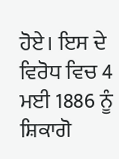ਹੋਏ। ਇਸ ਦੇ ਵਿਰੋਧ ਵਿਚ 4 ਮਈ 1886 ਨੂੰ ਸ਼ਿਕਾਗੋ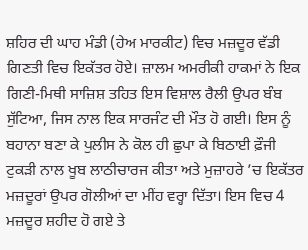ਸ਼ਹਿਰ ਦੀ ਘਾਹ ਮੰਡੀ (ਹੇਅ ਮਾਰਕੀਟ) ਵਿਚ ਮਜ਼ਦੂਰ ਵੱਡੀ ਗਿਣਤੀ ਵਿਚ ਇਕੱਤਰ ਹੋਏ। ਜ਼ਾਲਮ ਅਮਰੀਕੀ ਹਾਕਮਾਂ ਨੇ ਇਕ ਗਿਣੀ-ਮਿਥੀ ਸਾਜ਼ਿਸ਼ ਤਹਿਤ ਇਸ ਵਿਸ਼ਾਲ ਰੈਲੀ ਉਪਰ ਬੰਬ ਸੁੱਟਿਆ, ਜਿਸ ਨਾਲ ਇਕ ਸਾਰਜੰਟ ਦੀ ਮੌਤ ਹੋ ਗਈ। ਇਸ ਨੂੰ ਬਹਾਨਾ ਬਣਾ ਕੇ ਪੁਲੀਸ ਨੇ ਕੋਲ ਹੀ ਛੁਪਾ ਕੇ ਬਿਠਾਈ ਫ਼ੌਜੀ ਟੁਕੜੀ ਨਾਲ ਖੂਬ ਲਾਠੀਚਾਰਜ ਕੀਤਾ ਅਤੇ ਮੁਜ਼ਾਹਰੇ ’ਚ ਇਕੱਤਰ ਮਜ਼ਦੂਰਾਂ ਉਪਰ ਗੋਲੀਆਂ ਦਾ ਮੀਂਹ ਵਰ੍ਹਾ ਦਿੱਤਾ। ਇਸ ਵਿਚ 4 ਮਜ਼ਦੂਰ ਸ਼ਹੀਦ ਹੋ ਗਏ ਤੇ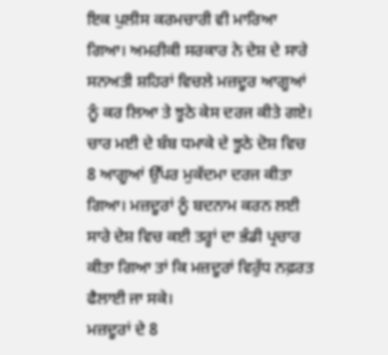ਇਕ ਪੁਲੀਸ ਕਰਮਚਾਰੀ ਵੀ ਮਾਰਿਆ ਗਿਆ। ਅਮਰੀਕੀ ਸਰਕਾਰ ਨੇ ਦੇਸ਼ ਦੇ ਸਾਰੇ ਸਨਅਤੀ ਸ਼ਹਿਰਾਂ ਵਿਚਲੇ ਮਜ਼ਦੂਰ ਆਗੂਆਂ ਨੂੰ ਕਰ ਲਿਆ ਤੇ ਝੂਠੇ ਕੇਸ ਦਰਜ ਕੀਤੇ ਗਏ। ਚਾਰ ਮਈ ਦੇ ਬੰਬ ਧਮਾਕੇ ਦੇ ਝੂਠੇ ਦੋਸ਼ ਵਿਚ 8 ਆਗੂਆਂ ਉੱਪਰ ਮੁਕੱਦਮਾ ਦਰਜ ਕੀਤਾ ਗਿਆ। ਮਜ਼ਦੂਰਾਂ ਨੂੰ ਬਦਨਾਮ ਕਰਨ ਲਈ ਸਾਰੇ ਦੇਸ਼ ਵਿਚ ਕਈ ਤਰ੍ਹਾਂ ਦਾ ਭੰਡੀ ਪ੍ਰਚਾਰ ਕੀਤਾ ਗਿਆ ਤਾਂ ਕਿ ਮਜ਼ਦੂਰਾਂ ਵਿਰੁੱਧ ਨਫ਼ਰਤ ਫੈਲਾਈ ਜਾ ਸਕੇ।
ਮਜ਼ਦੂਰਾਂ ਦੇ 8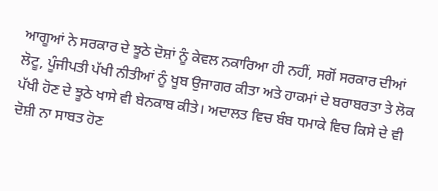ਆਗੂਆਂ ਨੇ ਸਰਕਾਰ ਦੇ ਝੂਠੇ ਦੋਸ਼ਾਂ ਨੂੰ ਕੇਵਲ ਨਕਾਰਿਆ ਹੀ ਨਹੀਂ, ਸਗੋਂ ਸਰਕਾਰ ਦੀਆਂ ਲੋਟੂ, ਪੂੰਜੀਪਤੀ ਪੱਖੀ ਨੀਤੀਆਂ ਨੂੰ ਖੂਬ ਉਜਾਗਰ ਕੀਤਾ ਅਤੇ ਹਾਕਮਾਂ ਦੇ ਬਰਾਬਰਤਾ ਤੇ ਲੋਕ ਪੱਖੀ ਹੋਣ ਦੇ ਝੂਠੇ ਖਾਸੇ ਵੀ ਬੇਨਕਾਬ ਕੀਤੇ। ਅਦਾਲਤ ਵਿਚ ਬੰਬ ਧਮਾਕੇ ਵਿਚ ਕਿਸੇ ਦੇ ਵੀ ਦੋਸ਼ੀ ਨਾ ਸਾਬਤ ਹੋਣ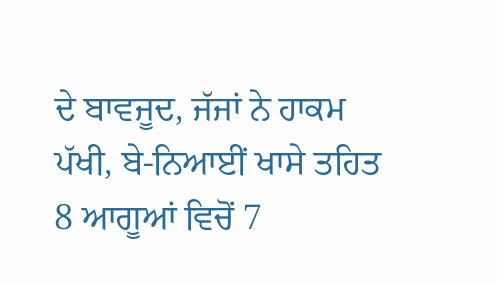ਦੇ ਬਾਵਜੂਦ, ਜੱਜਾਂ ਨੇ ਹਾਕਮ ਪੱਖੀ, ਬੇ-ਨਿਆਈਂ ਖਾਸੇ ਤਹਿਤ 8 ਆਗੂਆਂ ਵਿਚੋਂ 7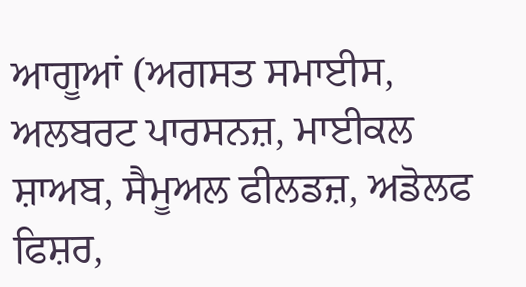ਆਗੂਆਂ (ਅਗਸਤ ਸਮਾਈਸ, ਅਲਬਰਟ ਪਾਰਸਨਜ਼, ਮਾਈਕਲ ਸ਼ਾਅਬ, ਸੈਮੂਅਲ ਫੀਲਡਜ਼, ਅਡੋਲਫ ਫਿਸ਼ਰ,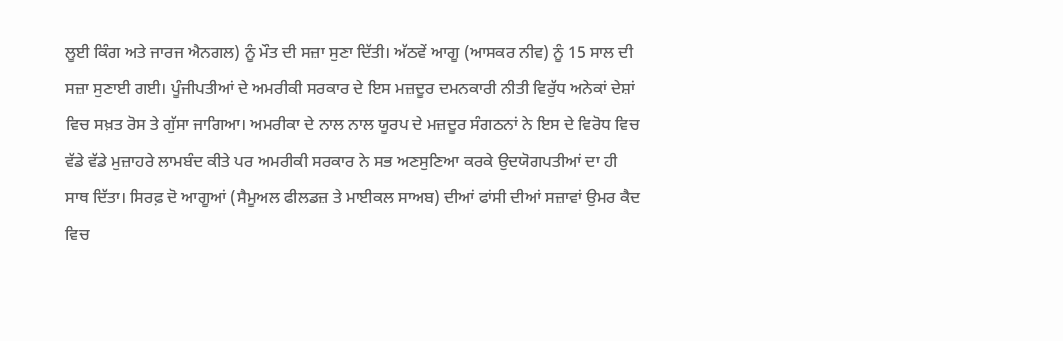ਲੂਈ ਕਿੰਗ ਅਤੇ ਜਾਰਜ ਐਨਗਲ) ਨੂੰ ਮੌਤ ਦੀ ਸਜ਼ਾ ਸੁਣਾ ਦਿੱਤੀ। ਅੱਠਵੇਂ ਆਗੂ (ਆਸਕਰ ਨੀਵ) ਨੂੰ 15 ਸਾਲ ਦੀ ਸਜ਼ਾ ਸੁਣਾਈ ਗਈ। ਪੂੰਜੀਪਤੀਆਂ ਦੇ ਅਮਰੀਕੀ ਸਰਕਾਰ ਦੇ ਇਸ ਮਜ਼ਦੂਰ ਦਮਨਕਾਰੀ ਨੀਤੀ ਵਿਰੁੱਧ ਅਨੇਕਾਂ ਦੇਸ਼ਾਂ ਵਿਚ ਸਖ਼ਤ ਰੋਸ ਤੇ ਗੁੱਸਾ ਜਾਗਿਆ। ਅਮਰੀਕਾ ਦੇ ਨਾਲ ਨਾਲ ਯੂਰਪ ਦੇ ਮਜ਼ਦੂਰ ਸੰਗਠਨਾਂ ਨੇ ਇਸ ਦੇ ਵਿਰੋਧ ਵਿਚ ਵੱਡੇ ਵੱਡੇ ਮੁਜ਼ਾਹਰੇ ਲਾਮਬੰਦ ਕੀਤੇ ਪਰ ਅਮਰੀਕੀ ਸਰਕਾਰ ਨੇ ਸਭ ਅਣਸੁਣਿਆ ਕਰਕੇ ਉਦਯੋਗਪਤੀਆਂ ਦਾ ਹੀ ਸਾਥ ਦਿੱਤਾ। ਸਿਰਫ਼ ਦੋ ਆਗੂਆਂ (ਸੈਮੂਅਲ ਫੀਲਡਜ਼ ਤੇ ਮਾਈਕਲ ਸਾਅਬ) ਦੀਆਂ ਫਾਂਸੀ ਦੀਆਂ ਸਜ਼ਾਵਾਂ ਉਮਰ ਕੈਦ ਵਿਚ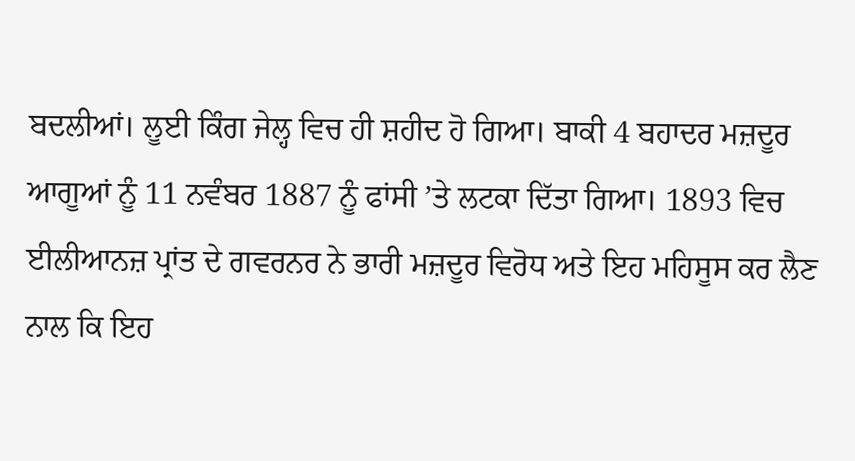ਬਦਲੀਆਂ। ਲੂਈ ਕਿੰਗ ਜੇਲ੍ਹ ਵਿਚ ਹੀ ਸ਼ਹੀਦ ਹੋ ਗਿਆ। ਬਾਕੀ 4 ਬਹਾਦਰ ਮਜ਼ਦੂਰ ਆਗੂਆਂ ਨੂੰ 11 ਨਵੰਬਰ 1887 ਨੂੰ ਫਾਂਸੀ ’ਤੇ ਲਟਕਾ ਦਿੱਤਾ ਗਿਆ। 1893 ਵਿਚ ਈਲੀਆਨਜ਼ ਪ੍ਰਾਂਤ ਦੇ ਗਵਰਨਰ ਨੇ ਭਾਰੀ ਮਜ਼ਦੂਰ ਵਿਰੋਧ ਅਤੇ ਇਹ ਮਹਿਸੂਸ ਕਰ ਲੈਣ ਨਾਲ ਕਿ ਇਹ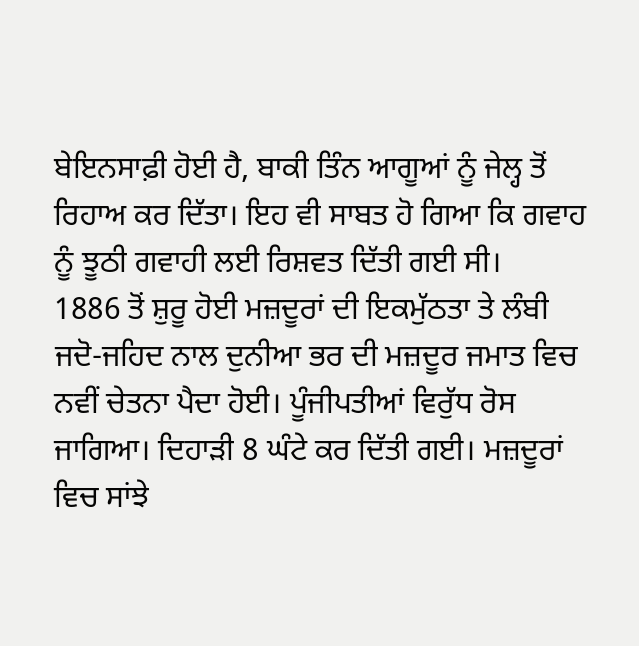ਬੇਇਨਸਾਫ਼ੀ ਹੋਈ ਹੈ, ਬਾਕੀ ਤਿੰਨ ਆਗੂਆਂ ਨੂੰ ਜੇਲ੍ਹ ਤੋਂ ਰਿਹਾਅ ਕਰ ਦਿੱਤਾ। ਇਹ ਵੀ ਸਾਬਤ ਹੋ ਗਿਆ ਕਿ ਗਵਾਹ ਨੂੰ ਝੂਠੀ ਗਵਾਹੀ ਲਈ ਰਿਸ਼ਵਤ ਦਿੱਤੀ ਗਈ ਸੀ।
1886 ਤੋਂ ਸ਼ੁਰੂ ਹੋਈ ਮਜ਼ਦੂਰਾਂ ਦੀ ਇਕਮੁੱਠਤਾ ਤੇ ਲੰਬੀ ਜਦੋ-ਜਹਿਦ ਨਾਲ ਦੁਨੀਆ ਭਰ ਦੀ ਮਜ਼ਦੂਰ ਜਮਾਤ ਵਿਚ ਨਵੀਂ ਚੇਤਨਾ ਪੈਦਾ ਹੋਈ। ਪੂੰਜੀਪਤੀਆਂ ਵਿਰੁੱਧ ਰੋਸ ਜਾਗਿਆ। ਦਿਹਾੜੀ 8 ਘੰਟੇ ਕਰ ਦਿੱਤੀ ਗਈ। ਮਜ਼ਦੂਰਾਂ ਵਿਚ ਸਾਂਝੇ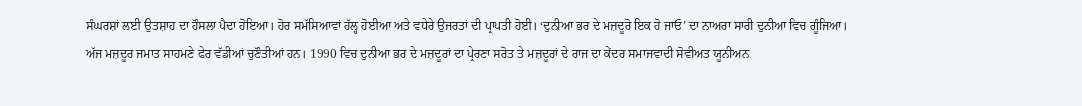ਸੰਘਰਸ਼ਾਂ ਲਈ ਉਤਸ਼ਾਹ ਦਾ ਹੌਸਲਾ ਪੈਦਾ ਹੋਇਆ। ਹੋਰ ਸਮੱਸਿਆਵਾਂ ਹੱਲ੍ਹ ਹੋਈਆ ਅਤੇ ਵਧੇਰੇ ਉਜਰਤਾਂ ਦੀ ਪ੍ਰਾਪਤੀ ਹੋਈ। ‘ਦੁਨੀਆ ਭਰ ਦੇ ਮਜ਼ਦੂਰੋ ਇਕ ਹੋ ਜਾਓ’ ਦਾ ਨਾਅਰਾ ਸਾਰੀ ਦੁਨੀਆ ਵਿਚ ਗੂੰਜਿਆ।
ਅੱਜ ਮਜ਼ਦੂਰ ਜਮਾਤ ਸਾਹਮਣੇ ਫੇਰ ਵੱਡੀਆਂ ਚੁਣੌਤੀਆਂ ਹਨ। 1990 ਵਿਚ ਦੁਨੀਆ ਭਰ ਦੇ ਮਜ਼ਦੂਰਾਂ ਦਾ ਪ੍ਰੇਰਣਾ ਸਰੋਤ ਤੇ ਮਜ਼ਦੂਰਾਂ ਦੇ ਰਾਜ ਦਾ ਕੇਂਦਰ ਸਮਾਜਵਾਦੀ ਸੋਵੀਅਤ ਯੂਨੀਅਨ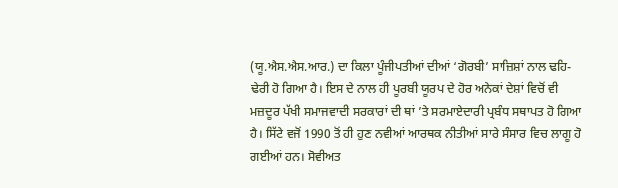(ਯੂ.ਐਸ.ਐਸ.ਆਰ.) ਦਾ ਕਿਲਾ ਪੂੰਜੀਪਤੀਆਂ ਦੀਆਂ ‘ਗੋਰਬੀ’ ਸਾਜ਼ਿਸ਼ਾਂ ਨਾਲ ਢਹਿ-ਢੇਰੀ ਹੋ ਗਿਆ ਹੈ। ਇਸ ਦੇ ਨਾਲ ਹੀ ਪੂਰਬੀ ਯੂਰਪ ਦੇ ਹੋਰ ਅਨੇਕਾਂ ਦੇਸ਼ਾਂ ਵਿਚੋਂ ਵੀ ਮਜ਼ਦੂਰ ਪੱਖੀ ਸਮਾਜਵਾਦੀ ਸਰਕਾਰਾਂ ਦੀ ਥਾਂ ’ਤੇ ਸਰਮਾਏਦਾਰੀ ਪ੍ਰਬੰਧ ਸਥਾਪਤ ਹੋ ਗਿਆ ਹੈ। ਸਿੱਟੇ ਵਜੋਂ 1990 ਤੋਂ ਹੀ ਹੁਣ ਨਵੀਆਂ ਆਰਥਕ ਨੀਤੀਆਂ ਸਾਰੇ ਸੰਸਾਰ ਵਿਚ ਲਾਗੂ ਹੋ ਗਈਆਂ ਹਨ। ਸੋਵੀਅਤ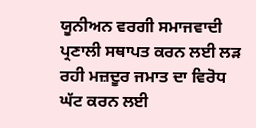ਯੂਨੀਅਨ ਵਰਗੀ ਸਮਾਜਵਾਦੀ ਪ੍ਰਣਾਲੀ ਸਥਾਪਤ ਕਰਨ ਲਈ ਲੜ ਰਹੀ ਮਜ਼ਦੂਰ ਜਮਾਤ ਦਾ ਵਿਰੋਧ ਘੱਟ ਕਰਨ ਲਈ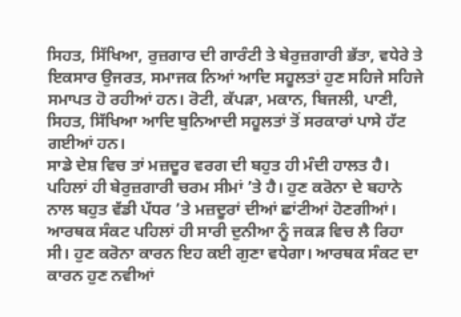ਸਿਹਤ, ਸਿੱਖਿਆ, ਰੁਜ਼ਗਾਰ ਦੀ ਗਾਰੰਟੀ ਤੇ ਬੇਰੁਜ਼ਗਾਰੀ ਭੱਤਾ, ਵਧੇਰੇ ਤੇ ਇਕਸਾਰ ਉਜਰਤ, ਸਮਾਜਕ ਨਿਆਂ ਆਦਿ ਸਹੂਲਤਾਂ ਹੁਣ ਸਹਿਜੇ ਸਹਿਜੇ ਸਮਾਪਤ ਹੋ ਰਹੀਆਂ ਹਨ। ਰੋਟੀ, ਕੱਪੜਾ, ਮਕਾਨ, ਬਿਜਲੀ, ਪਾਣੀ, ਸਿਹਤ, ਸਿੱਖਿਆ ਆਦਿ ਬੁਨਿਆਦੀ ਸਹੂਲਤਾਂ ਤੋਂ ਸਰਕਾਰਾਂ ਪਾਸੇ ਹੱਟ ਗਈਆਂ ਹਨ।
ਸਾਡੇ ਦੇਸ਼ ਵਿਚ ਤਾਂ ਮਜ਼ਦੂਰ ਵਰਗ ਦੀ ਬਹੁਤ ਹੀ ਮੰਦੀ ਹਾਲਤ ਹੈ। ਪਹਿਲਾਂ ਹੀ ਬੇਰੁਜ਼ਗਾਰੀ ਚਰਮ ਸੀਮਾਂ ’ਤੇ ਹੈ। ਹੁਣ ਕਰੋਨਾ ਦੇ ਬਹਾਨੇ ਨਾਲ ਬਹੁਤ ਵੱਡੀ ਪੱਧਰ ’ਤੇ ਮਜ਼ਦੂਰਾਂ ਦੀਆਂ ਛਾਂਟੀਆਂ ਹੋਣਗੀਆਂ। ਆਰਥਕ ਸੰਕਟ ਪਹਿਲਾਂ ਹੀ ਸਾਰੀ ਦੁਨੀਆ ਨੂੰ ਜਕੜ ਵਿਚ ਲੈ ਰਿਹਾ ਸੀ। ਹੁਣ ਕਰੋਨਾ ਕਾਰਨ ਇਹ ਕਈ ਗੁਣਾ ਵਧੇਗਾ। ਆਰਥਕ ਸੰਕਟ ਦਾ ਕਾਰਨ ਹੁਣ ਨਵੀਆਂ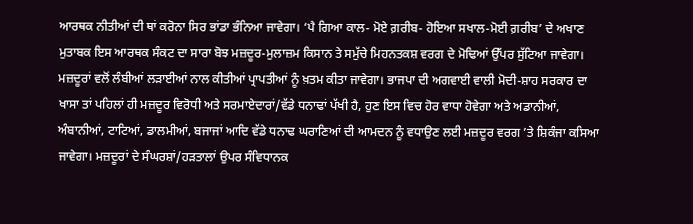ਆਰਥਕ ਨੀਤੀਆਂ ਦੀ ਥਾਂ ਕਰੋਨਾ ਸਿਰ ਭਾਂਡਾ ਭੰਨਿਆ ਜਾਵੇਗਾ। ‘ਪੈ ਗਿਆ ਕਾਲ- ਮੋਏ ਗ਼ਰੀਬ- ਹੋਇਆ ਸਖਾਲ-ਮੋਈ ਗ਼ਰੀਬ’ ਦੇ ਅਖਾਣ ਮੁਤਾਬਕ ਇਸ ਆਰਥਕ ਸੰਕਟ ਦਾ ਸਾਰਾ ਬੋਝ ਮਜ਼ਦੂਰ-ਮੁਲਾਜ਼ਮ ਕਿਸਾਨ ਤੇ ਸਮੁੱਚੇ ਮਿਹਨਤਕਸ਼ ਵਰਗ ਦੇ ਮੋਢਿਆਂ ਉੱਪਰ ਸੁੱਟਿਆ ਜਾਵੇਗਾ।
ਮਜ਼ਦੂਰਾਂ ਵਲੋਂ ਲੰਬੀਆਂ ਲੜਾਈਆਂ ਨਾਲ ਕੀਤੀਆਂ ਪ੍ਰਾਪਤੀਆਂ ਨੂੰ ਖ਼ਤਮ ਕੀਤਾ ਜਾਵੇਗਾ। ਭਾਜਪਾ ਦੀ ਅਗਵਾਈ ਵਾਲੀ ਮੋਦੀ-ਸ਼ਾਹ ਸਰਕਾਰ ਦਾ ਖਾਸਾ ਤਾਂ ਪਹਿਲਾਂ ਹੀ ਮਜ਼ਦੂਰ ਵਿਰੋਧੀ ਅਤੇ ਸਰਮਾਏਦਾਰਾਂ/ਵੱਡੇ ਧਨਾਢਾਂ ਪੱਖੀ ਹੈ, ਹੁਣ ਇਸ ਵਿਚ ਹੋਰ ਵਾਧਾ ਹੋਵੇਗਾ ਅਤੇ ਅਡਾਨੀਆਂ, ਅੰਬਾਨੀਆਂ, ਟਾਟਿਆਂ, ਡਾਲਮੀਆਂ, ਬਜਾਜਾਂ ਆਦਿ ਵੱਡੇ ਧਨਾਢ ਘਰਾਣਿਆਂ ਦੀ ਆਮਦਨ ਨੂੰ ਵਧਾਉਣ ਲਈ ਮਜ਼ਦੂਰ ਵਰਗ ’ਤੇ ਸ਼ਿਕੰਜਾ ਕਸਿਆ ਜਾਵੇਗਾ। ਮਜ਼ਦੂਰਾਂ ਦੇ ਸੰਘਰਸ਼ਾਂ/ਹੜਤਾਲਾਂ ਉਪਰ ਸੰਵਿਧਾਨਕ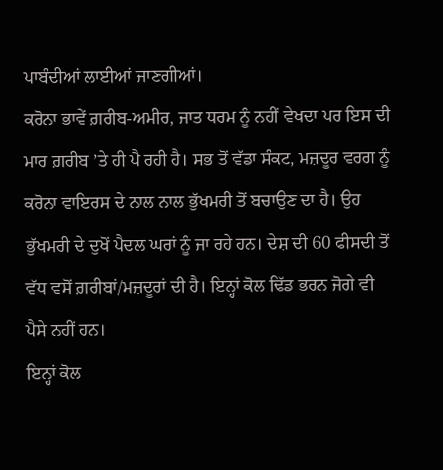ਪਾਬੰਦੀਆਂ ਲਾਈਆਂ ਜਾਣਗੀਆਂ।
ਕਰੋਨਾ ਭਾਵੇਂ ਗ਼ਰੀਬ-ਅਮੀਰ, ਜਾਤ ਧਰਮ ਨੂੰ ਨਹੀਂ ਵੇਖਦਾ ਪਰ ਇਸ ਦੀ ਮਾਰ ਗ਼ਰੀਬ ’ਤੇ ਹੀ ਪੈ ਰਹੀ ਹੈ। ਸਭ ਤੋਂ ਵੱਡਾ ਸੰਕਟ, ਮਜ਼ਦੂਰ ਵਰਗ ਨੂੰ ਕਰੋਨਾ ਵਾਇਰਸ ਦੇ ਨਾਲ ਨਾਲ ਭੁੱਖਮਰੀ ਤੋਂ ਬਚਾਉਣ ਦਾ ਹੈ। ਉਹ ਭੁੱਖਮਰੀ ਦੇ ਦੁਖੋਂ ਪੈਦਲ ਘਰਾਂ ਨੂੰ ਜਾ ਰਹੇ ਹਨ। ਦੇਸ਼ ਦੀ 60 ਫੀਸਦੀ ਤੋਂ ਵੱਧ ਵਸੋਂ ਗ਼ਰੀਬਾਂ/ਮਜ਼ਦੂਰਾਂ ਦੀ ਹੈ। ਇਨ੍ਹਾਂ ਕੋਲ ਢਿੱਡ ਭਰਨ ਜੋਗੇ ਵੀ ਪੈਸੇ ਨਹੀਂ ਹਨ।
ਇਨ੍ਹਾਂ ਕੋਲ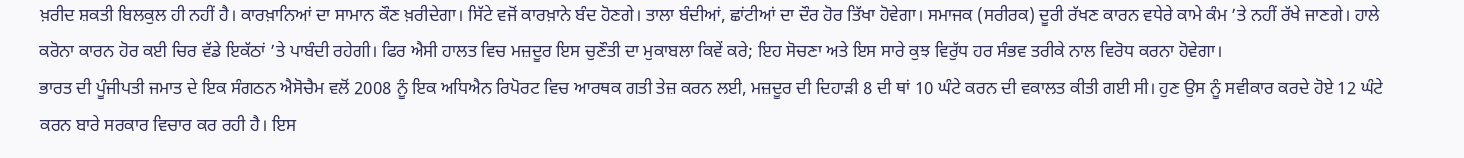ਖ਼ਰੀਦ ਸ਼ਕਤੀ ਬਿਲਕੁਲ ਹੀ ਨਹੀਂ ਹੈ। ਕਾਰਖ਼ਾਨਿਆਂ ਦਾ ਸਾਮਾਨ ਕੌਣ ਖ਼ਰੀਦੇਗਾ। ਸਿੱਟੇ ਵਜੋਂ ਕਾਰਖ਼ਾਨੇ ਬੰਦ ਹੋਣਗੇ। ਤਾਲਾ ਬੰਦੀਆਂ, ਛਾਂਟੀਆਂ ਦਾ ਦੌਰ ਹੋਰ ਤਿੱਖਾ ਹੋਵੇਗਾ। ਸਮਾਜਕ (ਸਰੀਰਕ) ਦੂਰੀ ਰੱਖਣ ਕਾਰਨ ਵਧੇਰੇ ਕਾਮੇ ਕੰਮ ’ਤੇ ਨਹੀਂ ਰੱਖੇ ਜਾਣਗੇ। ਹਾਲੇ ਕਰੋਨਾ ਕਾਰਨ ਹੋਰ ਕਈ ਚਿਰ ਵੱਡੇ ਇਕੱਠਾਂ ’ਤੇ ਪਾਬੰਦੀ ਰਹੇਗੀ। ਫਿਰ ਐਸੀ ਹਾਲਤ ਵਿਚ ਮਜ਼ਦੂਰ ਇਸ ਚੁਣੌਤੀ ਦਾ ਮੁਕਾਬਲਾ ਕਿਵੇਂ ਕਰੇ; ਇਹ ਸੋਚਣਾ ਅਤੇ ਇਸ ਸਾਰੇ ਕੁਝ ਵਿਰੁੱਧ ਹਰ ਸੰਭਵ ਤਰੀਕੇ ਨਾਲ ਵਿਰੋਧ ਕਰਨਾ ਹੋਵੇਗਾ।
ਭਾਰਤ ਦੀ ਪੂੰਜੀਪਤੀ ਜਮਾਤ ਦੇ ਇਕ ਸੰਗਠਨ ਐਸੋਚੈਮ ਵਲੋਂ 2008 ਨੂੰ ਇਕ ਅਧਿਐਨ ਰਿਪੋਰਟ ਵਿਚ ਆਰਥਕ ਗਤੀ ਤੇਜ਼ ਕਰਨ ਲਈ, ਮਜ਼ਦੂਰ ਦੀ ਦਿਹਾੜੀ 8 ਦੀ ਥਾਂ 10 ਘੰਟੇ ਕਰਨ ਦੀ ਵਕਾਲਤ ਕੀਤੀ ਗਈ ਸੀ। ਹੁਣ ਉਸ ਨੂੰ ਸਵੀਕਾਰ ਕਰਦੇ ਹੋਏ 12 ਘੰਟੇ ਕਰਨ ਬਾਰੇ ਸਰਕਾਰ ਵਿਚਾਰ ਕਰ ਰਹੀ ਹੈ। ਇਸ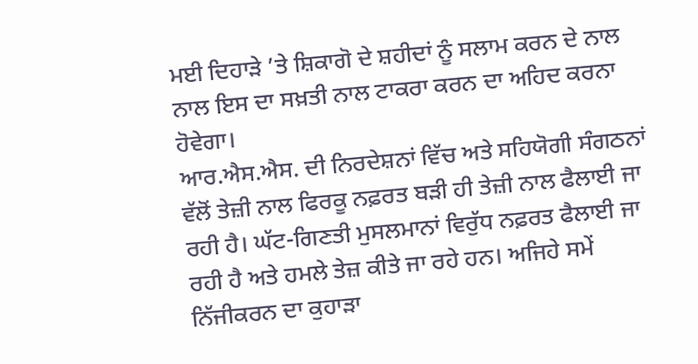ਮਈ ਦਿਹਾੜੇ ’ਤੇ ਸ਼ਿਕਾਗੋ ਦੇ ਸ਼ਹੀਦਾਂ ਨੂੰ ਸਲਾਮ ਕਰਨ ਦੇ ਨਾਲ ਨਾਲ ਇਸ ਦਾ ਸਖ਼ਤੀ ਨਾਲ ਟਾਕਰਾ ਕਰਨ ਦਾ ਅਹਿਦ ਕਰਨਾ ਹੋਵੇਗਾ।
ਆਰ.ਐਸ.ਐਸ. ਦੀ ਨਿਰਦੇਸ਼ਨਾਂ ਵਿੱਚ ਅਤੇ ਸਹਿਯੋਗੀ ਸੰਗਠਨਾਂ ਵੱਲੋਂ ਤੇਜ਼ੀ ਨਾਲ ਫਿਰਕੂ ਨਫ਼ਰਤ ਬੜੀ ਹੀ ਤੇਜ਼ੀ ਨਾਲ ਫੈਲਾਈ ਜਾ ਰਹੀ ਹੈ। ਘੱਟ-ਗਿਣਤੀ ਮੁਸਲਮਾਨਾਂ ਵਿਰੁੱਧ ਨਫ਼ਰਤ ਫੈਲਾਈ ਜਾ ਰਹੀ ਹੈ ਅਤੇ ਹਮਲੇ ਤੇਜ਼ ਕੀਤੇ ਜਾ ਰਹੇ ਹਨ। ਅਜਿਹੇ ਸਮੇਂ ਨਿੱਜੀਕਰਨ ਦਾ ਕੁਹਾੜਾ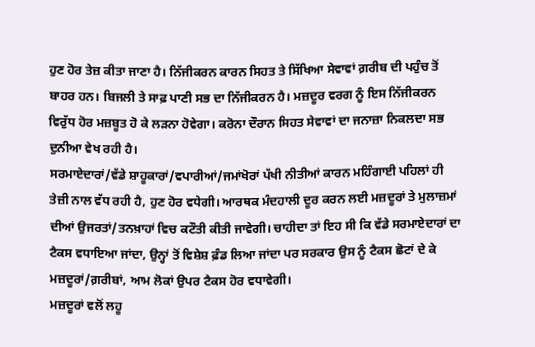ਹੁਣ ਹੋਰ ਤੇਜ਼ ਕੀਤਾ ਜਾਣਾ ਹੈ। ਨਿੱਜੀਕਰਨ ਕਾਰਨ ਸਿਹਤ ਤੇ ਸਿੱਖਿਆ ਸੇਵਾਵਾਂ ਗ਼ਰੀਬ ਦੀ ਪਹੁੰਚ ਤੋਂ ਬਾਹਰ ਹਨ। ਬਿਜਲੀ ਤੇ ਸਾਫ਼ ਪਾਣੀ ਸਭ ਦਾ ਨਿੱਜੀਕਰਨ ਹੈ। ਮਜ਼ਦੂਰ ਵਰਗ ਨੂੰ ਇਸ ਨਿੱਜੀਕਰਨ ਵਿਰੁੱਧ ਹੋਰ ਮਜ਼ਬੂਤ ਹੋ ਕੇ ਲੜਨਾ ਹੋਵੇਗਾ। ਕਰੋਨਾ ਦੌਰਾਨ ਸਿਹਤ ਸੇਵਾਵਾਂ ਦਾ ਜਨਾਜ਼ਾ ਨਿਕਲਦਾ ਸਭ ਦੁਨੀਆ ਵੇਖ ਰਹੀ ਹੈ।
ਸਰਮਾਏਦਾਰਾਂ/ਵੱਡੇ ਸ਼ਾਹੂਕਾਰਾਂ/ਵਪਾਰੀਆਂ/ਜਮਾਂਖੋਰਾਂ ਪੱਖੀ ਨੀਤੀਆਂ ਕਾਰਨ ਮਹਿੰਗਾਈ ਪਹਿਲਾਂ ਹੀ ਤੇਜ਼ੀ ਨਾਲ ਵੱਧ ਰਹੀ ਹੈ, ਹੁਣ ਹੋਰ ਵਧੇਗੀ। ਆਰਥਕ ਮੰਦਹਾਲੀ ਦੂਰ ਕਰਨ ਲਈ ਮਜ਼ਦੂਰਾਂ ਤੇ ਮੁਲਾਜ਼ਮਾਂ ਦੀਆਂ ਉਜਰਤਾਂ/ਤਨਖ਼ਾਹਾਂ ਵਿਚ ਕਟੌਤੀ ਕੀਤੀ ਜਾਵੇਗੀ। ਚਾਹੀਦਾ ਤਾਂ ਇਹ ਸੀ ਕਿ ਵੱਡੇ ਸਰਮਾਏਦਾਰਾਂ ਦਾ ਟੈਕਸ ਵਧਾਇਆ ਜਾਂਦਾ, ਉਨ੍ਹਾਂ ਤੋਂ ਵਿਸ਼ੇਸ਼ ਫ਼ੰਡ ਲਿਆ ਜਾਂਦਾ ਪਰ ਸਰਕਾਰ ਉਸ ਨੂੰ ਟੈਕਸ ਛੋਟਾਂ ਦੇ ਕੇ ਮਜ਼ਦੂਰਾਂ/ਗ਼ਰੀਬਾਂ, ਆਮ ਲੋਕਾਂ ਉਪਰ ਟੈਕਸ ਹੋਰ ਵਧਾਵੇਗੀ।
ਮਜ਼ਦੂਰਾਂ ਵਲੋਂ ਲਹੂ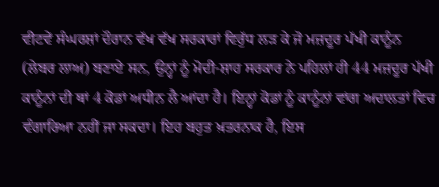ਵੀਟਵੇਂ ਸੰਘਰਸ਼ਾਂ ਦੌਰਾਨ ਵੱਖ ਵੱਖ ਸਰਕਾਰਾਂ ਵਿਰੁੱਧ ਲੜ ਕੇ ਜੋ ਮਜ਼ਦੂਰ ਪੱਖੀ ਕਾਨੂੰਨ (ਲੇਬਰ ਲਾਅ) ਬਣਾਏ ਸਨ, ਉਨ੍ਹਾਂ ਨੂੰ ਮੋਦੀ-ਸ਼ਾਹ ਸਰਕਾਰ ਨੇ ਪਹਿਲਾਂ ਹੀ 44 ਮਜ਼ਦੂਰ ਪੱਖੀ ਕਾਨੂੰਨਾਂ ਦੀ ਥਾਂ 4 ਕੋਡਾਂ ਅਧੀਨ ਲੈ ਆਂਦਾ ਹੈ। ਇਨ੍ਹਾਂ ਕੋਡਾਂ ਨੂੰ ਕਾਨੂੰਨਾਂ ਵਾਂਗ ਅਦਾਲਤਾਂ ਵਿਚ ਵੰਗਾਰਿਆ ਨਹੀਂ ਜਾ ਸਕਦਾ। ਇਹ ਬਹੁਤ ਖ਼ਤਰਨਾਕ ਹੈ, ਇਸ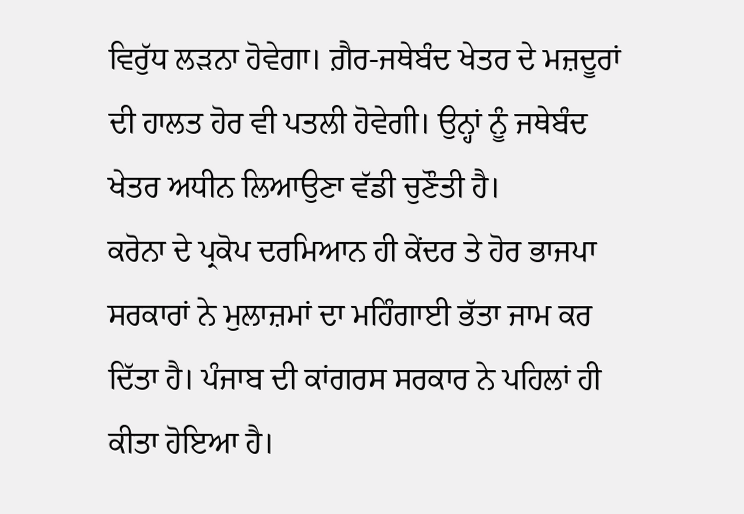ਵਿਰੁੱਧ ਲੜਨਾ ਹੋਵੇਗਾ। ਗ਼ੈਰ-ਜਥੇਬੰਦ ਖੇਤਰ ਦੇ ਮਜ਼ਦੂਰਾਂ ਦੀ ਹਾਲਤ ਹੋਰ ਵੀ ਪਤਲੀ ਹੋਵੇਗੀ। ਉਨ੍ਹਾਂ ਨੂੰ ਜਥੇਬੰਦ ਖੇਤਰ ਅਧੀਨ ਲਿਆਉਣਾ ਵੱਡੀ ਚੁਣੌਤੀ ਹੈ।
ਕਰੋਨਾ ਦੇ ਪ੍ਰਕੋਪ ਦਰਮਿਆਨ ਹੀ ਕੇਂਦਰ ਤੇ ਹੋਰ ਭਾਜਪਾ ਸਰਕਾਰਾਂ ਨੇ ਮੁਲਾਜ਼ਮਾਂ ਦਾ ਮਹਿੰਗਾਈ ਭੱਤਾ ਜਾਮ ਕਰ ਦਿੱਤਾ ਹੈ। ਪੰਜਾਬ ਦੀ ਕਾਂਗਰਸ ਸਰਕਾਰ ਨੇ ਪਹਿਲਾਂ ਹੀ ਕੀਤਾ ਹੋਇਆ ਹੈ।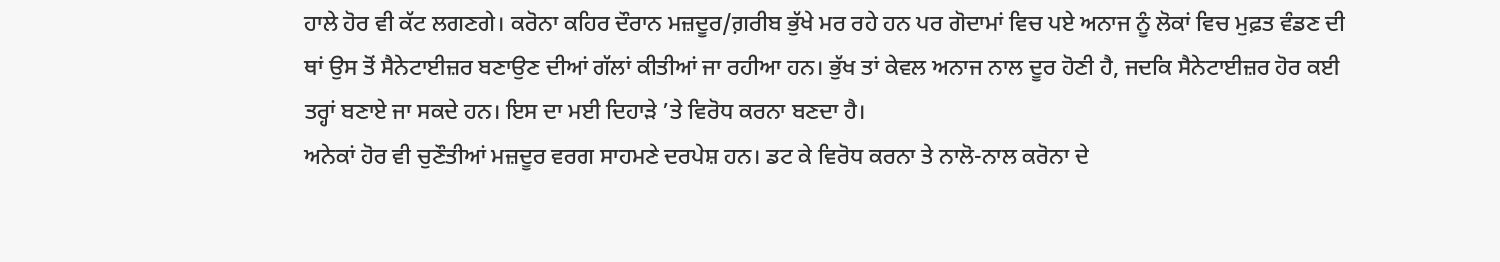ਹਾਲੇ ਹੋਰ ਵੀ ਕੱਟ ਲਗਣਗੇ। ਕਰੋਨਾ ਕਹਿਰ ਦੌਰਾਨ ਮਜ਼ਦੂਰ/ਗ਼ਰੀਬ ਭੁੱਖੇ ਮਰ ਰਹੇ ਹਨ ਪਰ ਗੋਦਾਮਾਂ ਵਿਚ ਪਏ ਅਨਾਜ ਨੂੰ ਲੋਕਾਂ ਵਿਚ ਮੁਫ਼ਤ ਵੰਡਣ ਦੀ ਥਾਂ ਉਸ ਤੋਂ ਸੈਨੇਟਾਈਜ਼ਰ ਬਣਾਉਣ ਦੀਆਂ ਗੱਲਾਂ ਕੀਤੀਆਂ ਜਾ ਰਹੀਆ ਹਨ। ਭੁੱਖ ਤਾਂ ਕੇਵਲ ਅਨਾਜ ਨਾਲ ਦੂਰ ਹੋਣੀ ਹੈ, ਜਦਕਿ ਸੈਨੇਟਾਈਜ਼ਰ ਹੋਰ ਕਈ ਤਰ੍ਹਾਂ ਬਣਾਏ ਜਾ ਸਕਦੇ ਹਨ। ਇਸ ਦਾ ਮਈ ਦਿਹਾੜੇ ’ਤੇ ਵਿਰੋਧ ਕਰਨਾ ਬਣਦਾ ਹੈ।
ਅਨੇਕਾਂ ਹੋਰ ਵੀ ਚੁਣੌਤੀਆਂ ਮਜ਼ਦੂਰ ਵਰਗ ਸਾਹਮਣੇ ਦਰਪੇਸ਼ ਹਨ। ਡਟ ਕੇ ਵਿਰੋਧ ਕਰਨਾ ਤੇ ਨਾਲੋ-ਨਾਲ ਕਰੋਨਾ ਦੇ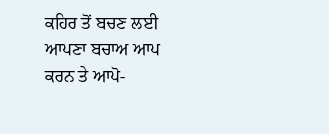ਕਹਿਰ ਤੋਂ ਬਚਣ ਲਈ ਆਪਣਾ ਬਚਾਅ ਆਪ ਕਰਨ ਤੇ ਆਪੋ-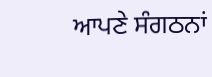ਆਪਣੇ ਸੰਗਠਨਾਂ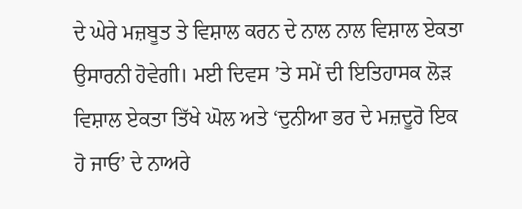ਦੇ ਘੇਰੇ ਮਜ਼ਬੂਤ ਤੇ ਵਿਸ਼ਾਲ ਕਰਨ ਦੇ ਨਾਲ ਨਾਲ ਵਿਸ਼ਾਲ ਏਕਤਾ ਉਸਾਰਨੀ ਹੋਵੇਗੀ। ਮਈ ਦਿਵਸ ’ਤੇ ਸਮੇਂ ਦੀ ਇਤਿਹਾਸਕ ਲੋੜ ਵਿਸ਼ਾਲ ਏਕਤਾ ਤਿੱਖੇ ਘੋਲ ਅਤੇ ‘ਦੁਨੀਆ ਭਰ ਦੇ ਮਜ਼ਦੂਰੋ ਇਕ ਹੋ ਜਾਓ’ ਦੇ ਨਾਅਰੇ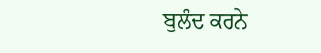ਬੁਲੰਦ ਕਰਨੇ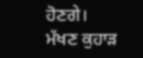ਹੋਣਗੇ।
ਮੱਖਣ ਕੁਹਾੜ